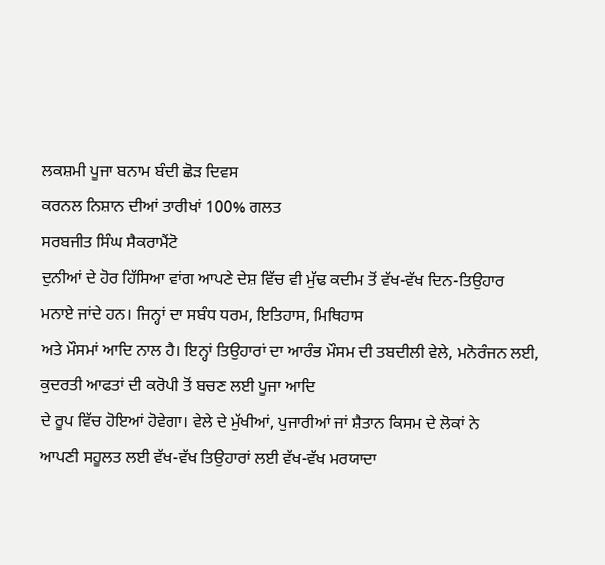ਲਕਸ਼ਮੀ ਪੂਜਾ ਬਨਾਮ ਬੰਦੀ ਛੋੜ ਦਿਵਸ
ਕਰਨਲ ਨਿਸ਼ਾਨ ਦੀਆਂ ਤਾਰੀਖਾਂ 100% ਗਲਤ
ਸਰਬਜੀਤ ਸਿੰਘ ਸੈਕਰਾਮੈਂਟੋ
ਦੁਨੀਆਂ ਦੇ ਹੋਰ ਹਿੱਸਿਆ ਵਾਂਗ ਆਪਣੇ ਦੇਸ਼ ਵਿੱਚ ਵੀ ਮੁੱਢ ਕਦੀਮ ਤੋਂ ਵੱਖ-ਵੱਖ ਦਿਨ-ਤਿਉਹਾਰ
ਮਨਾਏ ਜਾਂਦੇ ਹਨ। ਜਿਨ੍ਹਾਂ ਦਾ ਸਬੰਧ ਧਰਮ, ਇਤਿਹਾਸ, ਮਿਥਿਹਾਸ
ਅਤੇ ਮੌਸਮਾਂ ਆਦਿ ਨਾਲ ਹੈ। ਇਨ੍ਹਾਂ ਤਿਉਹਾਰਾਂ ਦਾ ਆਰੰਭ ਮੌਸਮ ਦੀ ਤਬਦੀਲੀ ਵੇਲੇ, ਮਨੋਰੰਜਨ ਲਈ,
ਕੁਦਰਤੀ ਆਫਤਾਂ ਦੀ ਕਰੋਪੀ ਤੋਂ ਬਚਣ ਲਈ ਪੂਜਾ ਆਦਿ
ਦੇ ਰੂਪ ਵਿੱਚ ਹੋਇਆਂ ਹੋਵੇਗਾ। ਵੇਲੇ ਦੇ ਮੁੱਖੀਆਂ, ਪੁਜਾਰੀਆਂ ਜਾਂ ਸ਼ੈਤਾਨ ਕਿਸਮ ਦੇ ਲੋਕਾਂ ਨੇ
ਆਪਣੀ ਸਹੂਲਤ ਲਈ ਵੱਖ-ਵੱਖ ਤਿਉਹਾਰਾਂ ਲਈ ਵੱਖ-ਵੱਖ ਮਰਯਾਦਾ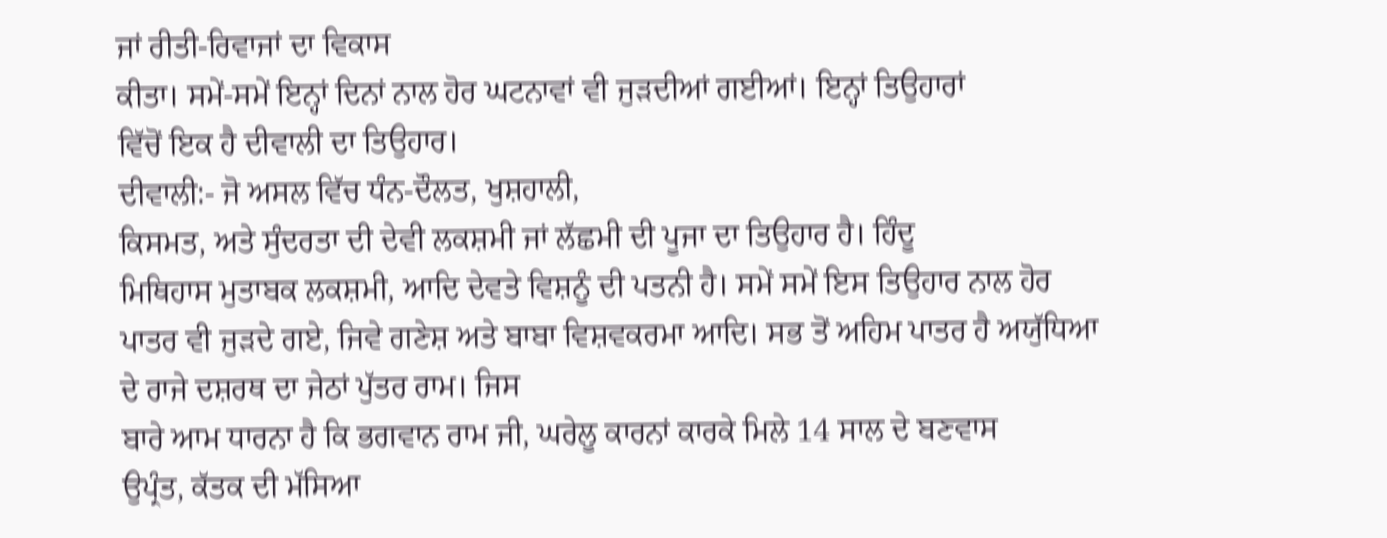ਜਾਂ ਰੀਤੀ-ਰਿਵਾਜਾਂ ਦਾ ਵਿਕਾਸ
ਕੀਤਾ। ਸਮੇਂ-ਸਮੇਂ ਇਨ੍ਹਾਂ ਦਿਨਾਂ ਨਾਲ ਹੋਰ ਘਟਨਾਵਾਂ ਵੀ ਜੁੜਦੀਆਂ ਗਈਆਂ। ਇਨ੍ਹਾਂ ਤਿਉਹਾਰਾਂ
ਵਿੱਚੋਂ ਇਕ ਹੈ ਦੀਵਾਲੀ ਦਾ ਤਿਉਹਾਰ।
ਦੀਵਾਲੀ:- ਜੋ ਅਸਲ ਵਿੱਚ ਧੰਨ-ਦੌਲਤ, ਖੁਸ਼ਹਾਲੀ,
ਕਿਸਮਤ, ਅਤੇ ਸੁੰਦਰਤਾ ਦੀ ਦੇਵੀ ਲਕਸ਼ਮੀ ਜਾਂ ਲੱਛਮੀ ਦੀ ਪੂਜਾ ਦਾ ਤਿਉਹਾਰ ਹੈ। ਹਿੰਦੂ
ਮਿਥਿਹਾਸ ਮੁਤਾਬਕ ਲਕਸ਼ਮੀ, ਆਦਿ ਦੇਵਤੇ ਵਿਸ਼ਨੂੰ ਦੀ ਪਤਨੀ ਹੈ। ਸਮੇਂ ਸਮੇਂ ਇਸ ਤਿਉਹਾਰ ਨਾਲ ਹੋਰ
ਪਾਤਰ ਵੀ ਜੁੜਦੇ ਗਏ, ਜਿਵੇ ਗਣੇਸ਼ ਅਤੇ ਬਾਬਾ ਵਿਸ਼ਵਕਰਮਾ ਆਦਿ। ਸਭ ਤੋਂ ਅਹਿਮ ਪਾਤਰ ਹੈ ਅਯੁੱਧਿਆ
ਦੇ ਰਾਜੇ ਦਸ਼ਰਥ ਦਾ ਜੇਠਾਂ ਪੁੱਤਰ ਰਾਮ। ਜਿਸ
ਬਾਰੇ ਆਮ ਧਾਰਨਾ ਹੈ ਕਿ ਭਗਵਾਨ ਰਾਮ ਜੀ, ਘਰੇਲੂ ਕਾਰਨਾਂ ਕਾਰਕੇ ਮਿਲੇ 14 ਸਾਲ ਦੇ ਬਣਵਾਸ
ਉਪ੍ਰੰਤ, ਕੱਤਕ ਦੀ ਮੱਸਿਆ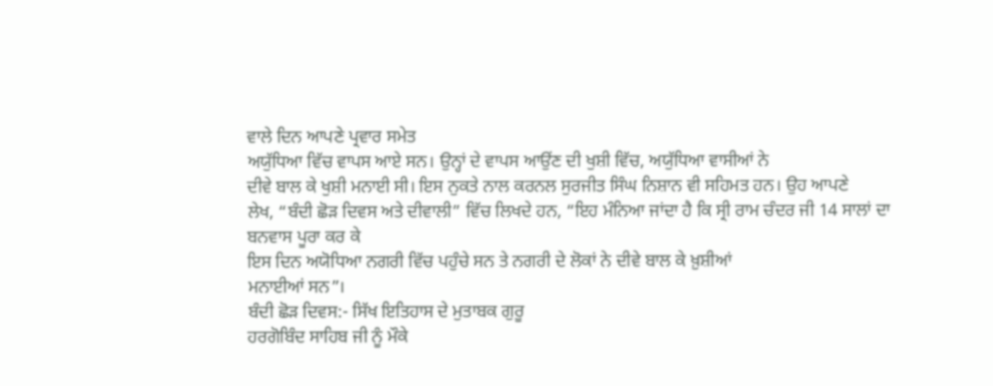ਵਾਲੇ ਦਿਨ ਆਪਣੇ ਪ੍ਰਵਾਰ ਸਮੇਤ
ਅਯੁੱਧਿਆ ਵਿੱਚ ਵਾਪਸ ਆਏ ਸਨ। ਉਨ੍ਹਾਂ ਦੇ ਵਾਪਸ ਆਉਂਣ ਦੀ ਖੁਸ਼ੀ ਵਿੱਚ, ਅਯੁੱਧਿਆ ਵਾਸੀਆਂ ਨੇ
ਦੀਵੇ ਬਾਲ ਕੇ ਖੁਸ਼ੀ ਮਨਾਈ ਸੀ। ਇਸ ਨੁਕਤੇ ਨਾਲ ਕਰਨਲ ਸੁਰਜੀਤ ਸਿੰਘ ਨਿਸ਼ਾਨ ਵੀ ਸਹਿਮਤ ਹਨ। ਉਹ ਆਪਣੇ
ਲੇਖ, “ਬੰਦੀ ਛੋੜ ਦਿਵਸ ਅਤੇ ਦੀਵਾਲੀ” ਵਿੱਚ ਲਿਖਦੇ ਹਨ, “ਇਹ ਮੰਨਿਆ ਜਾਂਦਾ ਹੈ ਕਿ ਸ੍ਰੀ ਰਾਮ ਚੰਦਰ ਜੀ 14 ਸਾਲਾਂ ਦਾ ਬਨਵਾਸ ਪੂਰਾ ਕਰ ਕੇ
ਇਸ ਦਿਨ ਅਯੋਧਿਆ ਨਗਰੀ ਵਿੱਚ ਪਹੁੰਚੇ ਸਨ ਤੇ ਨਗਰੀ ਦੇ ਲੋਕਾਂ ਨੇ ਦੀਵੇ ਬਾਲ ਕੇ ਖ਼ੁਸ਼ੀਆਂ
ਮਨਾਈਆਂ ਸਨ”।
ਬੰਦੀ ਛੋੜ ਦਿਵਸ:- ਸਿੱਖ ਇਤਿਹਾਸ ਦੇ ਮੁਤਾਬਕ ਗੁਰੂ
ਹਰਗੋਬਿੰਦ ਸਾਹਿਬ ਜੀ ਨੂੰ ਮੌਕੇ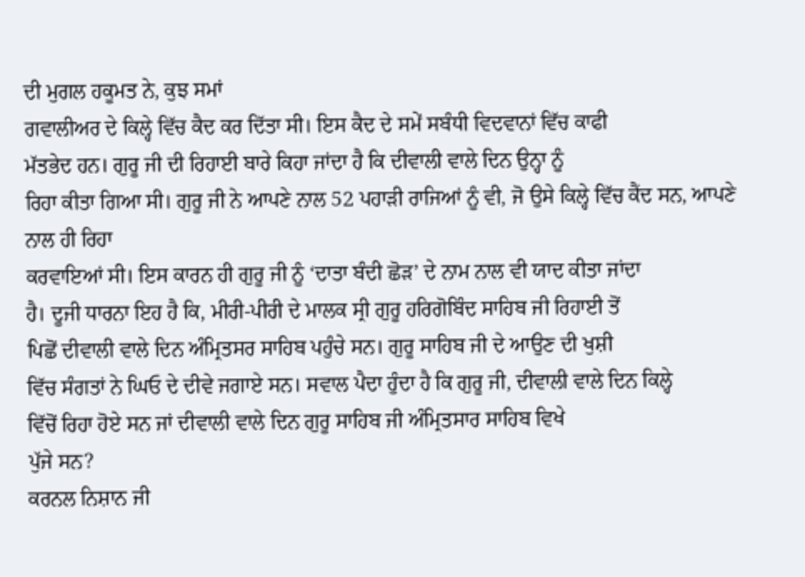ਦੀ ਮੁਗਲ ਹਕੂਮਤ ਨੇ, ਕੁਝ ਸਮਾਂ
ਗਵਾਲੀਅਰ ਦੇ ਕਿਲ੍ਹੇ ਵਿੱਚ ਕੈਦ ਕਰ ਦਿੱਤਾ ਸੀ। ਇਸ ਕੈਦ ਦੇ ਸਮੇਂ ਸਬੰਧੀ ਵਿਦਵਾਨਾਂ ਵਿੱਚ ਕਾਫੀ
ਮੱਤਭੇਦ ਹਨ। ਗੁਰੂ ਜੀ ਦੀ ਰਿਹਾਈ ਬਾਰੇ ਕਿਹਾ ਜਾਂਦਾ ਹੈ ਕਿ ਦੀਵਾਲੀ ਵਾਲੇ ਦਿਨ ਉਨ੍ਹਾ ਨੂੰ
ਰਿਹਾ ਕੀਤਾ ਗਿਆ ਸੀ। ਗੁਰੂ ਜੀ ਨੇ ਆਪਣੇ ਨਾਲ 52 ਪਹਾੜੀ ਰਾਜਿਆਂ ਨੂੰ ਵੀ, ਜੋ ਉਸੇ ਕਿਲ੍ਹੇ ਵਿੱਚ ਕੈਂਦ ਸਨ, ਆਪਣੇ ਨਾਲ ਹੀ ਰਿਹਾ
ਕਰਵਾਇਆਂ ਸੀ। ਇਸ ਕਾਰਨ ਹੀ ਗੁਰੂ ਜੀ ਨੂੰ ‘ਦਾਤਾ ਬੰਦੀ ਛੋੜ’ ਦੇ ਨਾਮ ਨਾਲ ਵੀ ਯਾਦ ਕੀਤਾ ਜਾਂਦਾ
ਹੈ। ਦੂਜੀ ਧਾਰਨਾ ਇਹ ਹੈ ਕਿ, ਮੀਰੀ-ਪੀਰੀ ਦੇ ਮਾਲਕ ਸ੍ਰੀ ਗੁਰੂ ਹਰਿਗੋਬਿੰਦ ਸਾਹਿਬ ਜੀ ਰਿਹਾਈ ਤੋਂ
ਪਿਛੋਂ ਦੀਵਾਲੀ ਵਾਲੇ ਦਿਨ ਅੰਮ੍ਰਿਤਸਰ ਸਾਹਿਬ ਪਹੁੰਚੇ ਸਨ। ਗੁਰੂ ਸਾਹਿਬ ਜੀ ਦੇ ਆਉਣ ਦੀ ਖੁਸ਼ੀ
ਵਿੱਚ ਸੰਗਤਾਂ ਨੇ ਘਿਓ ਦੇ ਦੀਵੇ ਜਗਾਏ ਸਨ। ਸਵਾਲ ਪੈਦਾ ਹੁੰਦਾ ਹੈ ਕਿ ਗੁਰੂ ਜੀ, ਦੀਵਾਲੀ ਵਾਲੇ ਦਿਨ ਕਿਲ੍ਹੇ
ਵਿੱਚੋਂ ਰਿਹਾ ਹੋਏ ਸਨ ਜਾਂ ਦੀਵਾਲੀ ਵਾਲੇ ਦਿਨ ਗੁਰੂ ਸਾਹਿਬ ਜੀ ਅੰਮ੍ਰਿਤਸਾਰ ਸਾਹਿਬ ਵਿਖੇ
ਪੁੱਜੇ ਸਨ?
ਕਰਨਲ ਨਿਸ਼ਾਨ ਜੀ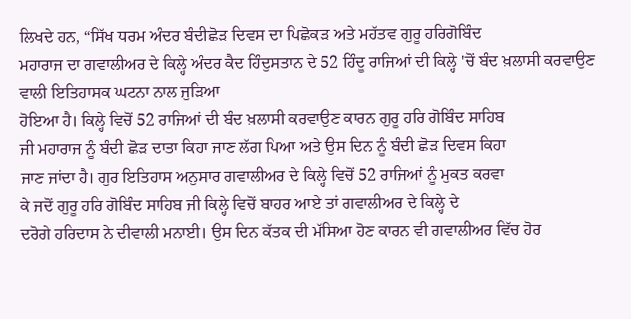ਲਿਖਦੇ ਹਨ, “ਸਿੱਖ ਧਰਮ ਅੰਦਰ ਬੰਦੀਛੋੜ ਦਿਵਸ ਦਾ ਪਿਛੋਕੜ ਅਤੇ ਮਹੱਤਵ ਗੁਰੂ ਹਰਿਗੋਬਿੰਦ
ਮਹਾਰਾਜ ਦਾ ਗਵਾਲੀਅਰ ਦੇ ਕਿਲ੍ਹੇ ਅੰਦਰ ਕੈਦ ਹਿੰਦੁਸਤਾਨ ਦੇ 52 ਹਿੰਦੂ ਰਾਜਿਆਂ ਦੀ ਕਿਲ੍ਹੇ 'ਚੋਂ ਬੰਦ ਖ਼ਲਾਸੀ ਕਰਵਾਉਣ ਵਾਲੀ ਇਤਿਹਾਸਕ ਘਟਨਾ ਨਾਲ ਜੁੜਿਆ
ਹੋਇਆ ਹੈ। ਕਿਲ੍ਹੇ ਵਿਚੋਂ 52 ਰਾਜਿਆਂ ਦੀ ਬੰਦ ਖ਼ਲਾਸੀ ਕਰਵਾਉਣ ਕਾਰਨ ਗੁਰੂ ਹਰਿ ਗੋਬਿੰਦ ਸਾਹਿਬ
ਜੀ ਮਹਾਰਾਜ ਨੂੰ ਬੰਦੀ ਛੋੜ ਦਾਤਾ ਕਿਹਾ ਜਾਣ ਲੱਗ ਪਿਆ ਅਤੇ ਉਸ ਦਿਨ ਨੂੰ ਬੰਦੀ ਛੋੜ ਦਿਵਸ ਕਿਹਾ
ਜਾਣ ਜਾਂਦਾ ਹੈ। ਗੁਰ ਇਤਿਹਾਸ ਅਨੁਸਾਰ ਗਵਾਲੀਅਰ ਦੇ ਕਿਲ੍ਹੇ ਵਿਚੋਂ 52 ਰਾਜਿਆਂ ਨੂੰ ਮੁਕਤ ਕਰਵਾ
ਕੇ ਜਦੋਂ ਗੁਰੂ ਹਰਿ ਗੋਬਿੰਦ ਸਾਹਿਬ ਜੀ ਕਿਲ੍ਹੇ ਵਿਚੋਂ ਬਾਹਰ ਆਏ ਤਾਂ ਗਵਾਲੀਅਰ ਦੇ ਕਿਲ੍ਹੇ ਦੇ
ਦਰੋਗੇ ਹਰਿਦਾਸ ਨੇ ਦੀਵਾਲੀ ਮਨਾਈ। ਉਸ ਦਿਨ ਕੱਤਕ ਦੀ ਮੱਸਿਆ ਹੋਣ ਕਾਰਨ ਵੀ ਗਵਾਲੀਅਰ ਵਿੱਚ ਹੋਰ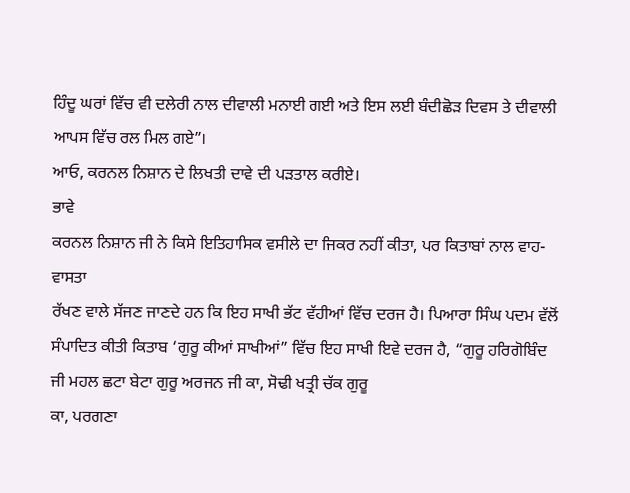ਹਿੰਦੂ ਘਰਾਂ ਵਿੱਚ ਵੀ ਦਲੇਰੀ ਨਾਲ ਦੀਵਾਲੀ ਮਨਾਈ ਗਈ ਅਤੇ ਇਸ ਲਈ ਬੰਦੀਛੋੜ ਦਿਵਸ ਤੇ ਦੀਵਾਲੀ
ਆਪਸ ਵਿੱਚ ਰਲ ਮਿਲ ਗਏ”।
ਆਓ, ਕਰਨਲ ਨਿਸ਼ਾਨ ਦੇ ਲਿਖਤੀ ਦਾਵੇ ਦੀ ਪੜਤਾਲ ਕਰੀਏ।
ਭਾਵੇ
ਕਰਨਲ ਨਿਸ਼ਾਨ ਜੀ ਨੇ ਕਿਸੇ ਇਤਿਹਾਸਿਕ ਵਸੀਲੇ ਦਾ ਜਿਕਰ ਨਹੀਂ ਕੀਤਾ, ਪਰ ਕਿਤਾਬਾਂ ਨਾਲ ਵਾਹ-ਵਾਸਤਾ
ਰੱਖਣ ਵਾਲੇ ਸੱਜਣ ਜਾਣਦੇ ਹਨ ਕਿ ਇਹ ਸਾਖੀ ਭੱਟ ਵੱਹੀਆਂ ਵਿੱਚ ਦਰਜ ਹੈ। ਪਿਆਰਾ ਸਿੰਘ ਪਦਮ ਵੱਲੋਂ
ਸੰਪਾਦਿਤ ਕੀਤੀ ਕਿਤਾਬ ‘ਗੁਰੂ ਕੀਆਂ ਸਾਖੀਆਂ” ਵਿੱਚ ਇਹ ਸਾਖੀ ਇਵੇ ਦਰਜ ਹੈ, “ਗੁਰੂ ਹਰਿਗੋਬਿੰਦ
ਜੀ ਮਹਲ ਛਟਾ ਬੇਟਾ ਗੁਰੂ ਅਰਜਨ ਜੀ ਕਾ, ਸੋਢੀ ਖਤ੍ਰੀ ਚੱਕ ਗੁਰੂ
ਕਾ, ਪਰਗਣਾ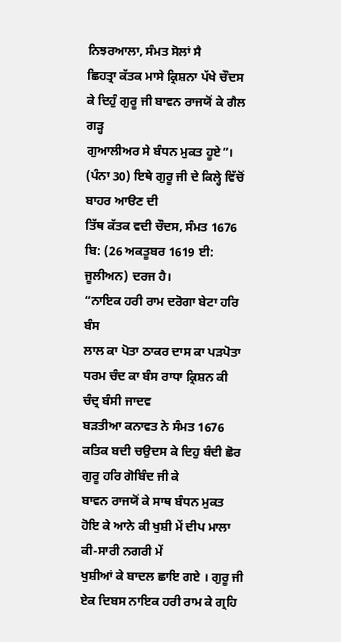ਨਿਝਰਆਲਾ, ਸੰਮਤ ਸੋਲਾਂ ਸੈ
ਛਿਹਤ੍ਰਾ ਕੱਤਕ ਮਾਸੇ ਕ੍ਰਿਸ਼ਨਾ ਪੱਖੇ ਚੌਦਸ ਕੇ ਦਿਹੁੰ ਗੁਰੂ ਜੀ ਬਾਵਨ ਰਾਜਯੋਂ ਕੇ ਗੈਲ ਗੜ੍ਹ
ਗੁਆਲੀਅਰ ਸੇ ਬੰਧਨ ਮੁਕਤ ਹੂਏ”। (ਪੰਨਾ 30) ਇਥੇ ਗੁਰੂ ਜੀ ਦੇ ਕਿਲ੍ਹੇ ਵਿੱਚੋਂ ਬਾਹਰ ਆੳਣ ਦੀ
ਤਿੱਥ ਕੱਤਕ ਵਦੀ ਚੌਦਸ, ਸੰਮਤ 1676 ਬਿ: (26 ਅਕਤੂਬਰ 1619 ਈ: ਜੂਲੀਅਨ) ਦਰਜ ਹੈ।
“ਨਾਇਕ ਹਰੀ ਰਾਮ ਦਰੋਗਾ ਬੇਟਾ ਹਰਿ ਬੰਸ
ਲਾਲ ਕਾ ਪੋਤਾ ਠਾਕਰ ਦਾਸ ਕਾ ਪੜਪੋਤਾ ਧਰਮ ਚੰਦ ਕਾ ਬੰਸ ਰਾਧਾ ਕ੍ਰਿਸ਼ਨ ਕੀ ਚੰਦ੍ਰ ਬੰਸੀ ਜਾਦਵ
ਬੜਤੀਆ ਕਨਾਵਤ ਨੇ ਸੰਮਤ 1676 ਕਤਿਕ ਬਦੀ ਚਉਦਸ ਕੇ ਦਿਹੁ ਬੰਦੀ ਛੋਰ ਗੁਰੂ ਹਰਿ ਗੋਬਿੰਦ ਜੀ ਕੇ
ਬਾਵਨ ਰਾਜਯੋਂ ਕੇ ਸਾਥ ਬੰਧਨ ਮੁਕਤ ਹੋਇ ਕੇ ਆਨੇ ਕੀ ਖੁਸ਼ੀ ਮੇਂ ਦੀਪ ਮਾਲਾ ਕੀ-ਸਾਰੀ ਨਗਰੀ ਮੇਂ
ਖੁਸ਼ੀਆਂ ਕੇ ਬਾਦਲ ਛਾਇ ਗਏ । ਗੁਰੂ ਜੀ ਏਕ ਦਿਬਸ ਨਾਇਕ ਹਰੀ ਰਾਮ ਕੇ ਗ੍ਰਹਿ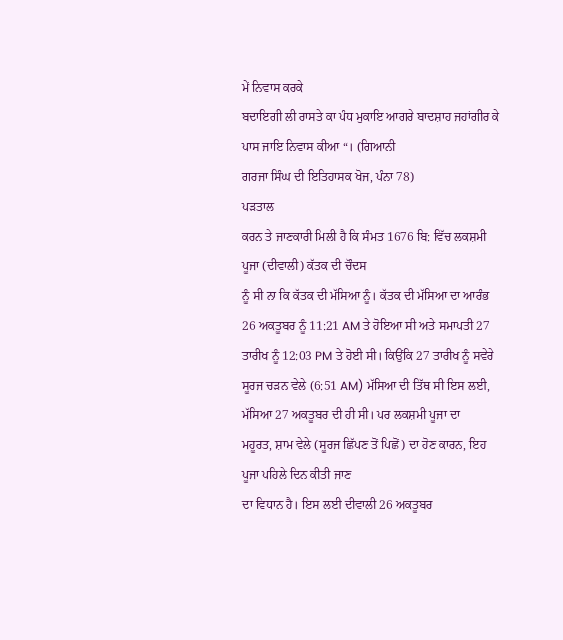ਮੇਂ ਨਿਵਾਸ ਕਰਕੇ
ਬਦਾਇਗੀ ਲੀ ਰਾਸਤੇ ਕਾ ਪੰਧ ਮੁਕਾਇ ਆਗਰੇ ਬਾਦਸ਼ਾਹ ਜਹਾਂਗੀਰ ਕੇ ਪਾਸ ਜਾਇ ਨਿਵਾਸ ਕੀਆ “। (ਗਿਆਨੀ
ਗਰਜਾ ਸਿੰਘ ਦੀ ਇਤਿਹਾਸਕ ਖੋਜ, ਪੰਨਾ 78)
ਪੜਤਾਲ
ਕਰਨ ਤੇ ਜਾਣਕਾਰੀ ਮਿਲੀ ਹੈ ਕਿ ਸੰਮਤ 1676 ਬਿ: ਵਿੱਚ ਲਕਸ਼ਮੀ ਪੂਜਾ (ਦੀਵਾਲੀ) ਕੱਤਕ ਦੀ ਚੌਦਸ
ਨੂੰ ਸੀ ਨਾ ਕਿ ਕੱਤਕ ਦੀ ਮੱਸਿਆ ਨੂੰ। ਕੱਤਕ ਦੀ ਮੱਸਿਆ ਦਾ ਆਰੰਭ 26 ਅਕਤੂਬਰ ਨੂੰ 11:21 AM ਤੇ ਹੋਇਆ ਸੀ ਅਤੇ ਸਮਾਪਤੀ 27 ਤਾਰੀਖ ਨੂੰ 12:03 PM ਤੇ ਹੋਈ ਸੀ। ਕਿਉਂਕਿ 27 ਤਾਰੀਖ ਨੂੰ ਸਵੇਰੇ ਸੂਰਜ ਚੜਨ ਵੇਲੇ (6:51 AM) ਮੱਸਿਆ ਦੀ ਤਿੱਥ ਸੀ ਇਸ ਲਈ, ਮੱਸਿਆ 27 ਅਕਤੂਬਰ ਦੀ ਹੀ ਸੀ। ਪਰ ਲਕਸ਼ਮੀ ਪੂਜਾ ਦਾ
ਮਹੂਰਤ, ਸ਼ਾਮ ਵੇਲੇ (ਸੂਰਜ ਛਿੱਪਣ ਤੋਂ ਪਿਛੋਂ) ਦਾ ਹੋਣ ਕਾਰਨ, ਇਹ ਪੂਜਾ ਪਹਿਲੇ ਦਿਨ ਕੀਤੀ ਜਾਣ
ਦਾ ਵਿਧਾਨ ਹੈ। ਇਸ ਲਈ ਦੀਵਾਲੀ 26 ਅਕਤੂਬਰ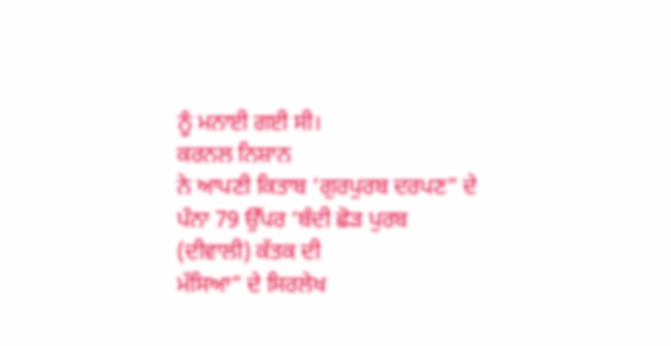ਨੂੰ ਮਨਾਈ ਗਈ ਸੀ।
ਕਰਨਲ ਨਿਸ਼ਾਨ
ਨੇ ਆਪਣੀ ਕਿਤਾਬ ‘ਗੁਰਪੁਰਬ ਦਰਪਣ” ਦੇ ਪੰਨਾ 79 ਉੱਪਰ ‘ਬੰਦੀ ਛੋੜ ਪੁਰਬ (ਦੀਵਾਲੀ) ਕੱਤਕ ਦੀ
ਮੱਸਿਆ” ਦੇ ਸਿਰਲੇਖ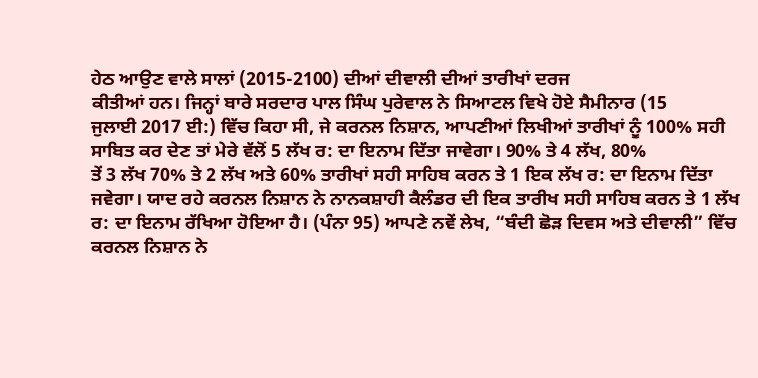ਹੇਠ ਆਉਣ ਵਾਲੇ ਸਾਲਾਂ (2015-2100) ਦੀਆਂ ਦੀਵਾਲੀ ਦੀਆਂ ਤਾਰੀਖਾਂ ਦਰਜ
ਕੀਤੀਆਂ ਹਨ। ਜਿਨ੍ਹਾਂ ਬਾਰੇ ਸਰਦਾਰ ਪਾਲ ਸਿੰਘ ਪੁਰੇਵਾਲ ਨੇ ਸਿਆਟਲ ਵਿਖੇ ਹੋਏ ਸੈਮੀਨਾਰ (15
ਜੁਲਾਈ 2017 ਈ:) ਵਿੱਚ ਕਿਹਾ ਸੀ, ਜੇ ਕਰਨਲ ਨਿਸ਼ਾਨ, ਆਪਣੀਆਂ ਲਿਖੀਆਂ ਤਾਰੀਖਾਂ ਨੂੰ 100% ਸਹੀ
ਸਾਬਿਤ ਕਰ ਦੇਣ ਤਾਂ ਮੇਰੇ ਵੱਲੋਂ 5 ਲੱਖ ਰ: ਦਾ ਇਨਾਮ ਦਿੱਤਾ ਜਾਵੇਗਾ। 90% ਤੇ 4 ਲੱਖ, 80%
ਤੇਂ 3 ਲੱਖ 70% ਤੇ 2 ਲੱਖ ਅਤੇ 60% ਤਾਰੀਖਾਂ ਸਹੀ ਸਾਹਿਬ ਕਰਨ ਤੇ 1 ਇਕ ਲੱਖ ਰ: ਦਾ ਇਨਾਮ ਦਿੱਤਾ
ਜਵੇਗਾ। ਯਾਦ ਰਹੇ ਕਰਨਲ ਨਿਸ਼ਾਨ ਨੇ ਨਾਨਕਸ਼ਾਹੀ ਕੈਲੰਡਰ ਦੀ ਇਕ ਤਾਰੀਖ ਸਹੀ ਸਾਹਿਬ ਕਰਨ ਤੇ 1 ਲੱਖ
ਰ: ਦਾ ਇਨਾਮ ਰੱਖਿਆ ਹੋਇਆ ਹੈ। (ਪੰਨਾ 95) ਆਪਣੇ ਨਵੇਂ ਲੇਖ, “ਬੰਦੀ ਛੋੜ ਦਿਵਸ ਅਤੇ ਦੀਵਾਲੀ” ਵਿੱਚ
ਕਰਨਲ ਨਿਸ਼ਾਨ ਨੇ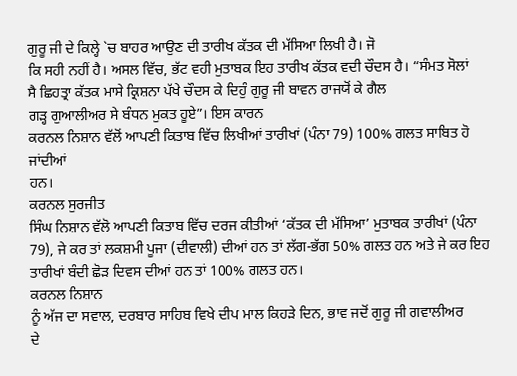ਗੁਰੂ ਜੀ ਦੇ ਕਿਲ੍ਹੇ `ਚ ਬਾਹਰ ਆਉਣ ਦੀ ਤਾਰੀਖ ਕੱਤਕ ਦੀ ਮੱਸਿਆ ਲਿਖੀ ਹੈ। ਜੋ
ਕਿ ਸਹੀ ਨਹੀਂ ਹੈ। ਅਸਲ ਵਿੱਚ, ਭੱਟ ਵਹੀ ਮੁਤਾਬਕ ਇਹ ਤਾਰੀਖ ਕੱਤਕ ਵਦੀ ਚੌਦਸ ਹੈ। “ਸੰਮਤ ਸੋਲਾਂ
ਸੈ ਛਿਹਤ੍ਰਾ ਕੱਤਕ ਮਾਸੇ ਕ੍ਰਿਸ਼ਨਾ ਪੱਖੇ ਚੌਦਸ ਕੇ ਦਿਹੁੰ ਗੁਰੂ ਜੀ ਬਾਵਨ ਰਾਜਯੋਂ ਕੇ ਗੈਲ
ਗੜ੍ਹ ਗੁਆਲੀਅਰ ਸੇ ਬੰਧਨ ਮੁਕਤ ਹੂਏ”। ਇਸ ਕਾਰਨ
ਕਰਨਲ ਨਿਸ਼ਾਨ ਵੱਲੋਂ ਆਪਣੀ ਕਿਤਾਬ ਵਿੱਚ ਲਿਖੀਆਂ ਤਾਰੀਖਾਂ (ਪੰਨਾ 79) 100% ਗਲਤ ਸਾਬਿਤ ਹੋ ਜਾਂਦੀਆਂ
ਹਨ।
ਕਰਨਲ ਸੁਰਜੀਤ
ਸਿੰਘ ਨਿਸ਼ਾਨ ਵੱਲੋ ਆਪਣੀ ਕਿਤਾਬ ਵਿੱਚ ਦਰਜ ਕੀਤੀਆਂ ‘ਕੱਤਕ ਦੀ ਮੱਸਿਆ’ ਮੁਤਾਬਕ ਤਾਰੀਖਾਂ (ਪੰਨਾ
79), ਜੇ ਕਰ ਤਾਂ ਲਕਸ਼ਮੀ ਪੂਜਾ (ਦੀਵਾਲੀ) ਦੀਆਂ ਹਨ ਤਾਂ ਲੱਗ-ਭੱਗ 50% ਗਲਤ ਹਨ ਅਤੇ ਜੇ ਕਰ ਇਹ
ਤਾਰੀਖਾਂ ਬੰਦੀ ਛੋੜ ਦਿਵਸ ਦੀਆਂ ਹਨ ਤਾਂ 100% ਗਲਤ ਹਨ।
ਕਰਨਲ ਨਿਸ਼ਾਨ
ਨੂੰ ਅੱਜ ਦਾ ਸਵਾਲ, ਦਰਬਾਰ ਸਾਹਿਬ ਵਿਖੇ ਦੀਪ ਮਾਲ ਕਿਹੜੇ ਦਿਨ, ਭਾਵ ਜਦੋਂ ਗੁਰੂ ਜੀ ਗਵਾਲੀਅਰ
ਦੇ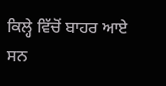ਕਿਲ੍ਹੇ ਵਿੱਚੋਂ ਬਾਹਰ ਆਏ ਸਨ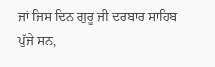ਜਾਂ ਜਿਸ ਦਿਨ ਗੁਰੂ ਜੀ ਦਰਬਾਰ ਸਾਹਿਬ ਪੁੱਜੇ ਸਨ,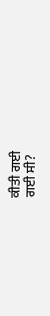ਕੀਤੀ ਗਈ
ਗਈ ਸੀ?